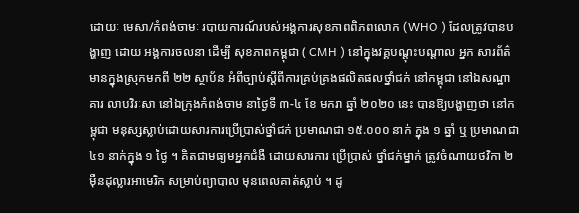ដោយៈ មេសា/កំពង់ចាមៈ របាយការណ៍របស់អង្គការសុខភាពពិភពលោក (WHO ) ដែលត្រូវបានបង្ហាញ ដោយ អង្គការចលនា ដើម្បី សុខភាពកម្ពុជា ( CMH ) នៅក្នុងវគ្គបណ្តុះបណ្តាល អ្នក សារព័ត៌មានក្នុងស្រុកមកពី ២២ ស្ថាប័ន អំពីច្បាប់ស្តីពីការគ្រប់គ្រងផលិតផលថ្នាំជក់ នៅកម្ពុជា នៅឯសណ្ឋាគារ លាបវិរៈសា នៅឯក្រុងកំពង់ចាម នាថ្ងៃទី ៣-៤ ខែ មករា ឆ្នាំ ២០២០ នេះ បានឱ្យបង្ហាញថា នៅកម្ពុជា មនុស្សស្លាប់ដោយសារការប្រើប្រាស់ថ្នាំជក់ ប្រមាណជា ១៥.០០០ នាក់ ក្នុង ១ ឆ្នាំ ឬ ប្រមាណជា ៤១ នាក់ក្នុង ១ ថ្ងៃ ។ គិតជាមធ្យមអ្នកជំងឺ ដោយសារការ ប្រើប្រាស់ ថ្នាំជក់ម្នាក់ ត្រូវចំណាយថវិកា ២ ម៉ឺនដុល្លារអាមេរិក សម្រាប់ព្យាបាល មុនពេលគាត់ស្លាប់ ។ ដូ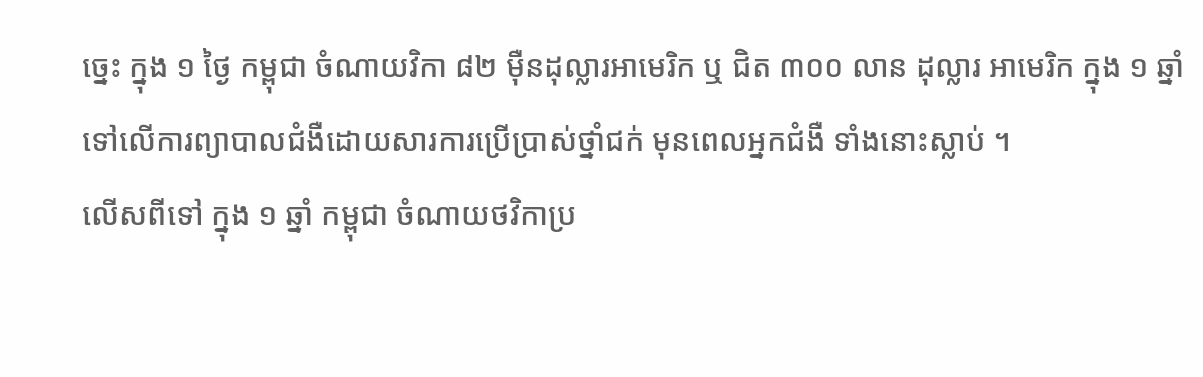ច្នេះ ក្នុង ១ ថ្ងៃ កម្ពុជា ចំណាយវិកា ៨២ ម៉ឺនដុល្លារអាមេរិក ឬ ជិត ៣០០ លាន ដុល្លារ អាមេរិក ក្នុង ១ ឆ្នាំ ទៅលើការព្យាបាលជំងឺដោយសារការប្រើប្រាស់ថ្នាំជក់ មុនពេលអ្នកជំងឺ ទាំងនោះស្លាប់ ។
លើសពីទៅ ក្នុង ១ ឆ្នាំ កម្ពុជា ចំណាយថវិកាប្រ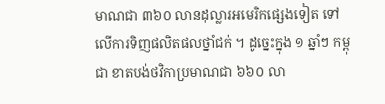មាណជា ៣៦០ លានដុល្លារអមេរិកផ្សេងទៀត ទៅលើការទិញផលិតផលថ្នាំជក់ ។ ដូច្នេះក្នុង ១ ឆ្នាំៗ កម្ពុជា ខាតបង់ថវិកាប្រមាណជា ៦៦០ លា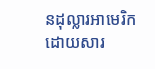នដុល្លារអាមេរិក ដោយសារ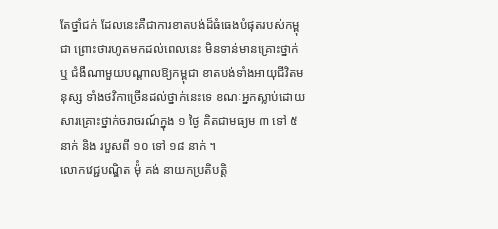តែថ្នាំជក់ ដែលនេះគឺជាការខាតបង់ដ៏ធំធេងបំផុតរបស់កម្ពុជា ព្រោះថារហូតមកដល់ពេលនេះ មិនទាន់មានគ្រោះថ្នាក់ ឬ ជំងឺណាមួយបណ្តាលឱ្យកម្ពុជា ខាតបង់ទាំងអាយុជីវិតមនុស្ស ទាំងថវិកាច្រើនដល់ថ្នាក់នេះទេ ខណៈអ្នកស្លាប់ដោយសារគ្រោះថ្នាក់ចរាចរណ៍ក្នុង ១ ថ្ងៃ គិតជាមធ្យម ៣ ទៅ ៥ នាក់ និង របួសពី ១០ ទៅ ១៨ នាក់ ។
លោកវេជ្ជបណ្ឌិត ម៉ុំ គង់ នាយកប្រតិបត្តិ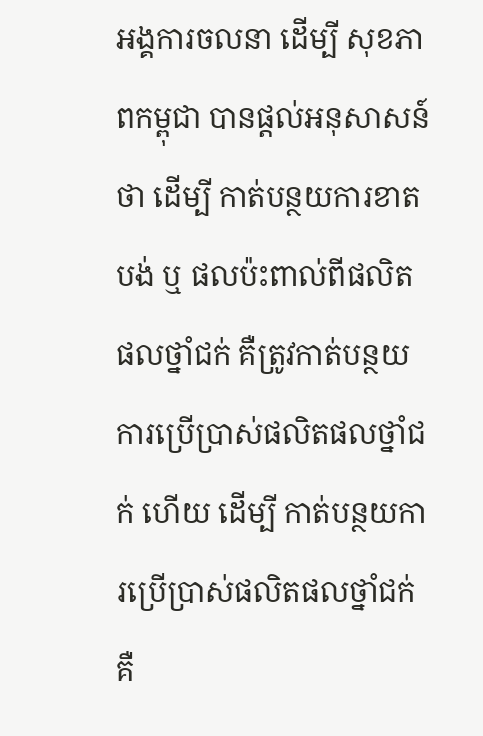អង្គការចលនា ដើម្បី សុខភាពកម្ពុជា បានផ្តល់អនុសាសន៍ថា ដើម្បី កាត់បន្ថយការខាតបង់ ឬ ផលប៉ះពាល់ពីផលិតផលថ្នាំជក់ គឺត្រូវកាត់បន្ថយការប្រើប្រាស់ផលិតផលថ្នាំជក់ ហើយ ដើម្បី កាត់បន្ថយការប្រើប្រាស់ផលិតផលថ្នាំជក់ គឺ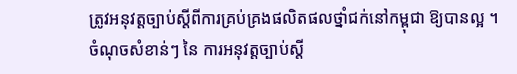ត្រូវអនុវត្តច្បាប់ស្តីពីការគ្រប់គ្រងផលិតផលថ្នាំជក់នៅកម្ពុជា ឱ្យបានល្អ ។
ចំណុចសំខាន់ៗ នៃ ការអនុវត្តច្បាប់ស្តី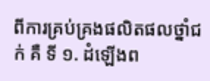ពីការគ្រប់គ្រងផលិតផលថ្នាំជក់ គឺ ទី ១. ដំឡើងព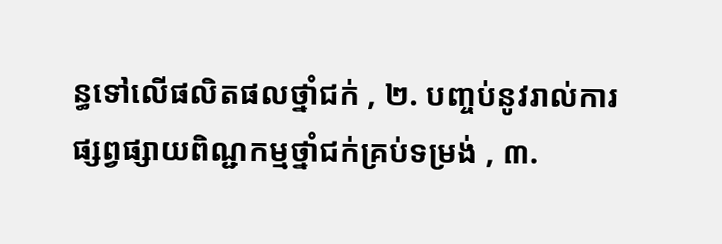ន្ធទៅលើផលិតផលថ្នាំជក់ , ២. បញ្ចប់នូវរាល់ការផ្សព្វផ្សាយពិណ្ជកម្មថ្នាំជក់គ្រប់ទម្រង់ , ៣.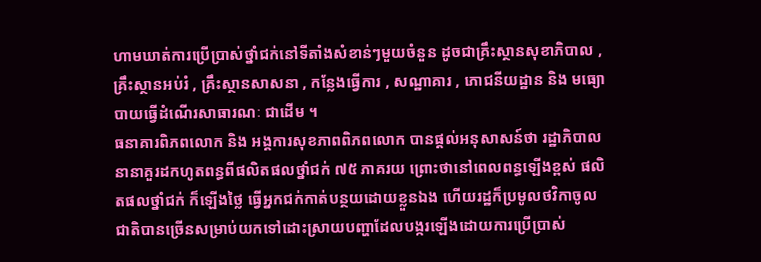ហាមឃាត់ការប្រើប្រាស់ថ្នាំជក់នៅទីតាំងសំខាន់ៗមួយចំនួន ដូចជាគ្រឹះស្ថានសុខាភិបាល , គ្រឹះស្ថានអប់រំ , គ្រឹះស្ថានសាសនា , កន្លែងធ្វើការ , សណ្ឋាគារ , ភោជនីយដ្ឋាន និង មធ្យោបាយធ្វើដំណើរសាធារណៈ ជាដើម ។
ធនាគារពិភពលោក និង អង្គការសុខភាពពិភពលោក បានផ្តល់អនុសាសន៍ថា រដ្ឋាភិបាលនានាគួរដកហូតពន្ធពីផលិតផលថ្នាំជក់ ៧៥ ភាគរយ ព្រោះថានៅពេលពន្ធឡើងខ្ពស់ ផលិតផលថ្នាំជក់ ក៏ឡើងថ្លៃ ធ្វើអ្នកជក់កាត់បន្ថយដោយខ្លួនឯង ហើយរដ្ឋក៏ប្រមូលថវិកាចូលជាតិបានច្រើនសម្រាប់យកទៅដោះស្រាយបញ្ហាដែលបង្ករឡើងដោយការប្រើប្រាស់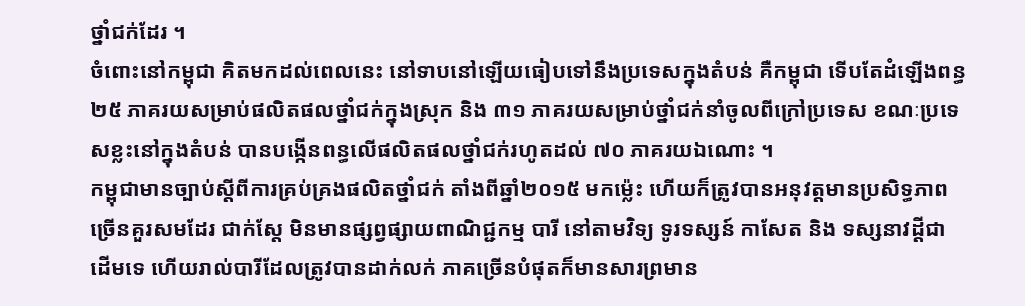ថ្នាំជក់ដែរ ។
ចំពោះនៅកម្ពុជា គិតមកដល់ពេលនេះ នៅទាបនៅឡើយធៀបទៅនឹងប្រទេសក្នុងតំបន់ គឺកម្ពុជា ទើបតែដំឡើងពន្ធ ២៥ ភាគរយសម្រាប់ផលិតផលថ្នាំជក់ក្នុងស្រុក និង ៣១ ភាគរយសម្រាប់ថ្នាំជក់នាំចូលពីក្រៅប្រទេស ខណៈប្រទេសខ្លះនៅក្នុងតំបន់ បានបង្កើនពន្ធលើផលិតផលថ្នាំជក់រហូតដល់ ៧០ ភាគរយឯណោះ ។
កម្ពុជាមានច្បាប់ស្តីពីការគ្រប់គ្រងផលិតថ្នាំជក់ តាំងពីឆ្នាំ២០១៥ មកម្ល៉េះ ហើយក៏ត្រូវបានអនុវត្តមានប្រសិទ្ធភាពច្រើនគួរសមដែរ ជាក់ស្តែ មិនមានផ្សព្វផ្សាយពាណិជ្ជកម្ម បារី នៅតាមវិទ្យ ទូរទស្សន៍ កាសែត និង ទស្សនាវដ្ដីជាដើមទេ ហើយរាល់បារីដែលត្រូវបានដាក់លក់ ភាគច្រើនបំផុតក៏មានសារព្រមាន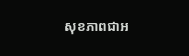សុខភាពជាអ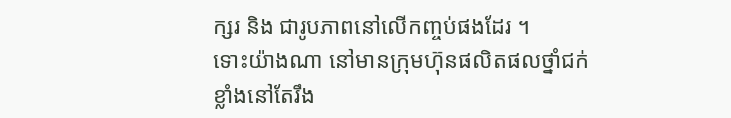ក្សរ និង ជារូបភាពនៅលើកញ្ចប់ផងដែរ ។
ទោះយ៉ាងណា នៅមានក្រុមហ៊ុនផលិតផលថ្នាំជក់ខ្លាំងនៅតែរឹង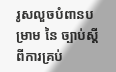រូសលួចបំពានបម្រាម នៃ ច្បាប់ស្តីពីការគ្រប់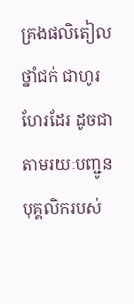គ្រងផលិតៀលថ្នាំជក់ ជាហូរហែរដែរ ដូចជាតាមរយៈបញ្ជូនបុគ្គលិករបស់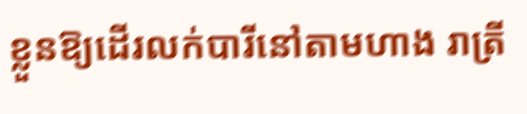ខ្លួនឱ្យដើរលក់បារីនៅតាមហាង រាត្រី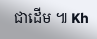ជាដើម ៕ Kh